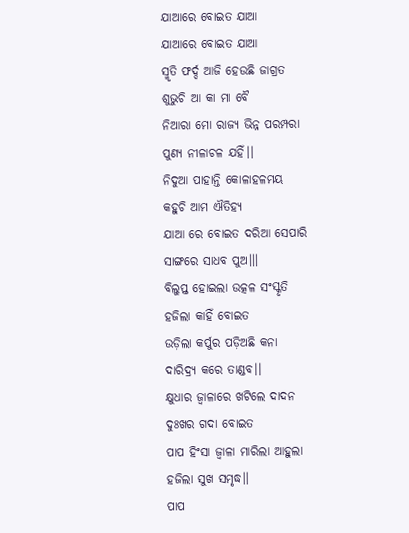ଯାଆରେ ବୋଇତ ଯାଆ
ଯାଆରେ ବୋଇତ ଯାଆ
ସ୍ମୃତି ଫର୍ଦ୍ଦ ଆଜି ହେଉଛି ଜାଗ୍ରତ
ଶୁଭୁଚି ଆ କା ମା ବୈ
ନିଆରା ମୋ ରାଜ୍ୟ ଭିନ୍ନ ପରମ୍ପରା
ପୁଣ୍ୟ ନୀଳାଚଳ ଯହିଁ।।
ନିଦୁଆ ପାହାନ୍ତି କୋଳାହଳମୟ
କହୁଚି ଆମ ଐତିହ୍ୟ
ଯାଆ ରେ ବୋଇତ ଦରିଆ ସେପାରି
ସାଙ୍ଗରେ ସାଧବ ପୁଅ।।।
ବିଲୁପ୍ତ ହୋଇଲା ଉତ୍କଳ ସଂସ୍କୃତି
ହଜିଲା କାହିଁ ବୋଇତ
ଉଡ଼ିଲା କର୍ପୁର ପଡ଼ିଅଛି କନା
ଦାରିଦ୍ର୍ୟ କରେ ତାଣ୍ଡବ।।
କ୍ଷୁଧାର ଜ୍ଵାଳାରେ ଖଟିଲେ ଦାଦନ
ଦୁଃଖର ଗଦା ବୋଇତ
ପାପ ହିଂସା ଜ୍ଵାଳା ମାରିଲା ଆହୁଲା
ହଜିଲା ସୁଖ ସମୃଦ୍ଧ।।
ପାପ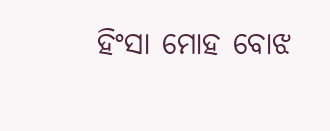ହିଂସା ମୋହ ବୋଝ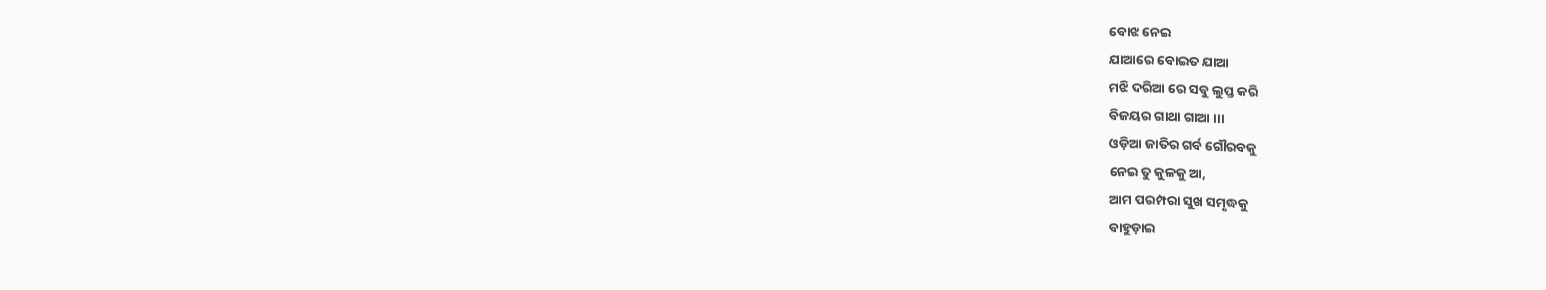ବୋଝ ନେଇ
ଯାଆରେ ବୋଇତ ଯାଆ
ମଝି ଦରିଆ ରେ ସବୁ ଲୁପ୍ତ କରି
ବିଜୟର ଗାଥା ଗାଆ ।।।
ଓଡ଼ିଆ ଜାତିର ଗର୍ବ ଗୌରବକୁ
ନେଇ ତୁ କୁଳକୁ ଆ,
ଆମ ପରମ୍ପରା ସୁଖ ସମୃଦ୍ଧକୁ
ବାହୁଡ଼ାଇ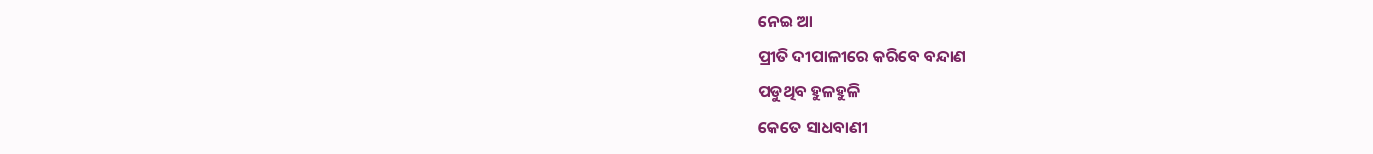ନେଇ ଆ
ପ୍ରୀତି ଦୀପାଳୀରେ କରିବେ ବନ୍ଦାଣ
ପଡୁଥିବ ହୁଳହୁଳି
କେତେ ସାଧବାଣୀ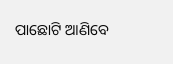ପାଛୋଟି ଆଣିବେ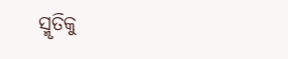ସ୍ମୃତିକୁ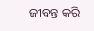ଜୀବନ୍ତ କରି